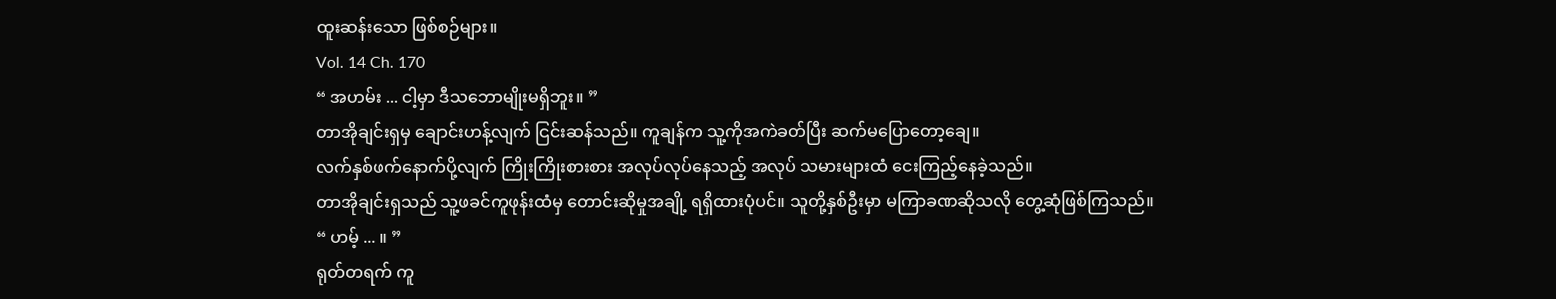ထူးဆန်းသော ဖြစ်စဉ်များ။
Vol. 14 Ch. 170
“ အဟမ်း ... ငါ့မှာ ဒီသဘောမျိုးမရှိဘူး။ ”
တာအိုချင်းရှမှ ချောင်းဟန့်လျက် ငြင်းဆန်သည်။ ကူချန်က သူ့ကိုအကဲခတ်ပြီး ဆက်မပြောတော့ချေ။
လက်နှစ်ဖက်နောက်ပို့လျက် ကြိုးကြိုးစားစား အလုပ်လုပ်နေသည့် အလုပ် သမားများထံ ငေးကြည့်နေခဲ့သည်။
တာအိုချင်းရှသည် သူ့ဖခင်ကူဖုန်းထံမှ တောင်းဆိုမှုအချို့ ရရှိထားပုံပင်။ သူတို့နှစ်ဦးမှာ မကြာခဏဆိုသလို တွေ့ဆုံဖြစ်ကြသည်။
“ ဟမ့် ... ။ ”
ရုတ်တရက် ကူ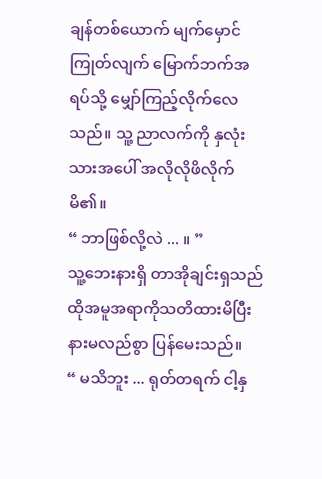ချန်တစ်ယောက် မျက်မှောင်ကြုတ်လျက် မြောက်ဘက်အရပ်သို့ မျှော်ကြည့်လိုက်လေသည်။ သူ့ ညာလက်ကို နှလုံးသားအပေါ် အလိုလိုဖိလိုက်မိ၏။
“ ဘာဖြစ်လို့လဲ ... ။ ”
သူ့ဘေးနားရှိ တာအိုချင်းရှသည် ထိုအမူအရာကိုသတိထားမိပြီး နားမလည်စွာ ပြန်မေးသည်။
“ မသိဘူး ... ရုတ်တရက် ငါ့နှ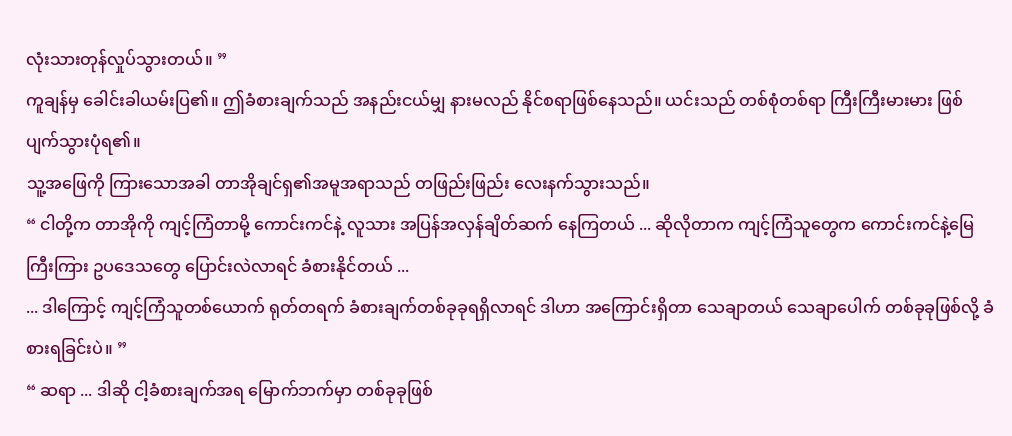လုံးသားတုန်လှုပ်သွားတယ်။ ”
ကူချန်မှ ခေါင်းခါယမ်းပြ၏။ ဤခံစားချက်သည် အနည်းငယ်မျှ နားမလည် နိုင်စရာဖြစ်နေသည်။ ယင်းသည် တစ်စုံတစ်ရာ ကြီးကြီးမားမား ဖြစ်ပျက်သွားပုံရ၏။
သူ့အဖြေကို ကြားသောအခါ တာအိုချင်ရှ၏အမူအရာသည် တဖြည်းဖြည်း လေးနက်သွားသည်။
“ ငါတို့က တာအိုကို ကျင့်ကြံတာမို့ ကောင်းကင်နဲ့ လူသား အပြန်အလှန်ချိတ်ဆက် နေကြတယ် ... ဆိုလိုတာက ကျင့်ကြံသူတွေက ကောင်းကင်နဲ့မြေကြီးကြား ဥပဒေသတွေ ပြောင်းလဲလာရင် ခံစားနိုင်တယ် ...
... ဒါကြောင့် ကျင့်ကြံသူတစ်ယောက် ရုတ်တရက် ခံစားချက်တစ်ခုခုရရှိလာရင် ဒါဟာ အကြောင်းရှိတာ သေချာတယ် သေချာပေါက် တစ်ခုခုဖြစ်လို့ ခံစားရခြင်းပဲ။ ”
“ ဆရာ ... ဒါဆို ငါ့ခံစားချက်အရ မြောက်ဘက်မှာ တစ်ခုခုဖြစ်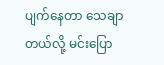ပျက်နေတာ သေချာတယ်လို့ မင်းပြော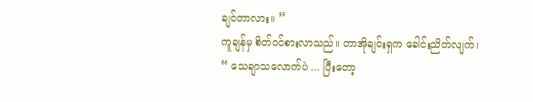ချင်တာလား။ ”
ကူချန်မှ စိတ်ဝင်စားလာသည်။ တာအိုချင်းရှက ခေါင်းညိတ်လျက်၊
“ သေချာသလောက်ပဲ ... ပြီးတော့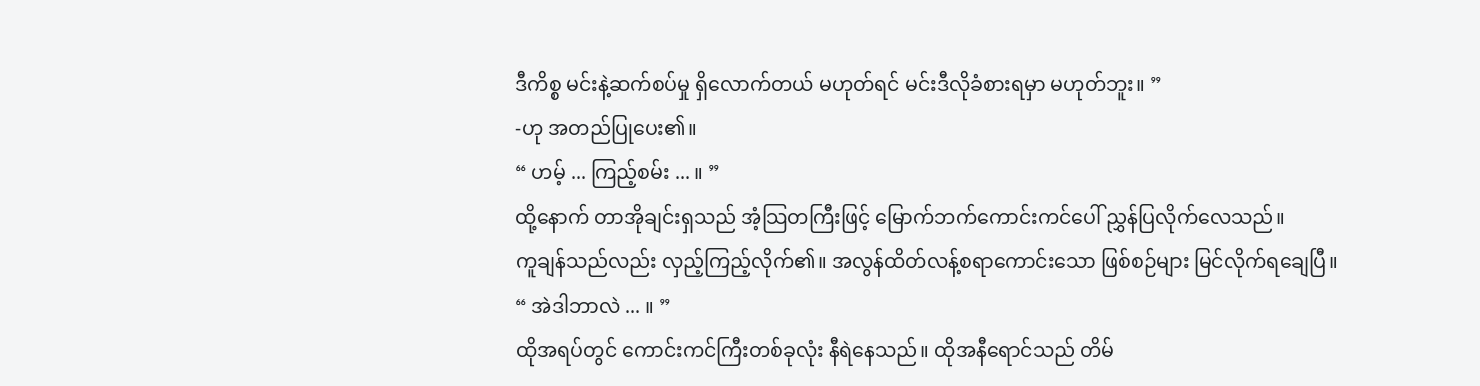ဒီကိစ္စ မင်းနဲ့ဆက်စပ်မှု ရှိလောက်တယ် မဟုတ်ရင် မင်းဒီလိုခံစားရမှာ မဟုတ်ဘူး။ ”
-ဟု အတည်ပြုပေး၏။
“ ဟမ့် ... ကြည့်စမ်း ... ။ ”
ထို့နောက် တာအိုချင်းရှသည် အံ့သြတကြီးဖြင့် မြောက်ဘက်ကောင်းကင်ပေါ် ညွှန်ပြလိုက်လေသည်။
ကူချန်သည်လည်း လှည့်ကြည့်လိုက်၏။ အလွန်ထိတ်လန့်စရာကောင်းသော ဖြစ်စဉ်များ မြင်လိုက်ရချေပြီ။
“ အဲဒါဘာလဲ ... ။ ”
ထိုအရပ်တွင် ကောင်းကင်ကြီးတစ်ခုလုံး နီရဲနေသည်။ ထိုအနီရောင်သည် တိမ်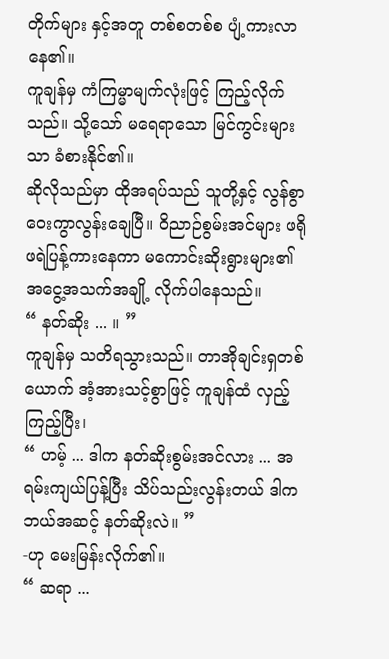တိုက်များ နှင့်အတူ တစ်စတစ်စ ပျံ့ကားလာနေ၏။
ကူချန်မှ ကံကြမ္မာမျက်လုံးဖြင့် ကြည့်လိုက်သည်။ သို့သော် မရေရာသော မြင်ကွင်းများသာ ခံစားနိုင်၏။
ဆိုလိုသည်မှာ ထိုအရပ်သည် သူတို့နှင့် လွန်စွာဝေးကွာလွန်းချေပြီ။ ဝိညာဉ်စွမ်းအင်များ ဖရိုဖရဲပြန့်ကားနေကာ မကောင်းဆိုးရွားများ၏ အငွေ့အသက်အချို့ လိုက်ပါနေသည်။
“ နတ်ဆိုး ... ။ ”
ကူချန်မှ သတိရသွားသည်။ တာအိုချင်းရှတစ်ယောက် အံ့အားသင့်စွာဖြင့် ကူချန်ထံ လှည့်ကြည့်ပြီး၊
“ ဟမ့် ... ဒါက နတ်ဆိုးစွမ်းအင်လား ... အရမ်းကျယ်ပြန့်ပြီး သိပ်သည်းလွန်းတယ် ဒါက ဘယ်အဆင့် နတ်ဆိုးလဲ။ ”
-ဟု မေးမြန်းလိုက်၏။
“ ဆရာ ...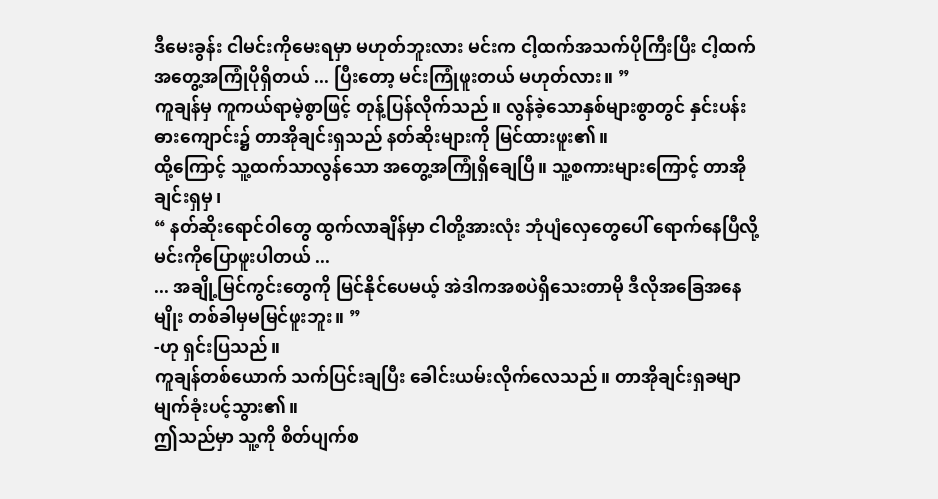ဒီမေးခွန်း ငါမင်းကိုမေးရမှာ မဟုတ်ဘူးလား မင်းက ငါ့ထက်အသက်ပိုကြီးပြီး ငါ့ထက်အတွေ့အကြုံပိုရှိတယ် ... ပြီးတော့ မင်းကြုံဖူးတယ် မဟုတ်လား။ ”
ကူချန်မှ ကူကယ်ရာမဲ့စွာဖြင့် တုန့်ပြန်လိုက်သည်။ လွန်ခဲ့သောနှစ်များစွာတွင် နှင်းပန်းဓားကျောင်း၌ တာအိုချင်းရှသည် နတ်ဆိုးများကို မြင်ထားဖူး၏။
ထို့ကြောင့် သူ့ထက်သာလွန်သော အတွေ့အကြုံရှိချေပြီ။ သူ့စကားများကြောင့် တာအိုချင်းရှမှ၊
“ နတ်ဆိုးရောင်ဝါတွေ ထွက်လာချိန်မှာ ငါတို့အားလုံး ဘုံပျံလှေတွေပေါ် ရောက်နေပြီလို့ မင်းကိုပြောဖူးပါတယ် ...
... အချို့မြင်ကွင်းတွေကို မြင်နိုင်ပေမယ့် အဲဒါကအစပဲရှိသေးတာမို ဒီလိုအခြေအနေမျိုး တစ်ခါမှမမြင်ဖူးဘူး။ ”
-ဟု ရှင်းပြသည်။
ကူချန်တစ်ယောက် သက်ပြင်းချပြီး ခေါင်းယမ်းလိုက်လေသည်။ တာအိုချင်းရှခမျာ မျက်ခုံးပင့်သွား၏။
ဤသည်မှာ သူ့ကို စိတ်ပျက်စ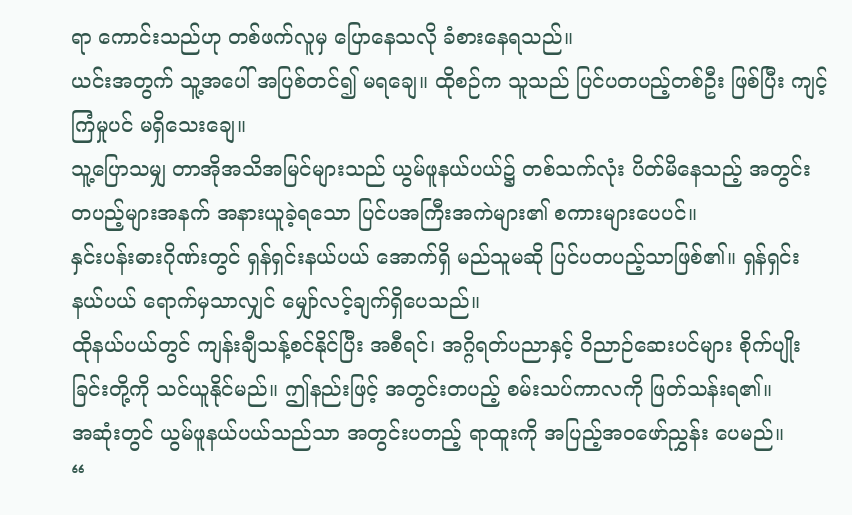ရာ ကောင်းသည်ဟု တစ်ဖက်လူမှ ပြောနေသလို ခံစားနေရသည်။
ယင်းအတွက် သူ့အပေါ် အပြစ်တင်၍ မရချေ။ ထိုစဉ်က သူသည် ပြင်ပတပည့်တစ်ဦး ဖြစ်ပြီး ကျင့်ကြံမှုပင် မရှိသေးချေ။
သူ့ပြောသမျှ တာအိုအသိအမြင်များသည် ယွမ်ဖူနယ်ပယ်၌ တစ်သက်လုံး ပိတ်မိနေသည့် အတွင်းတပည့်များအနက် အနားယူခဲ့ရသော ပြင်ပအကြီးအကဲများ၏ စကားများပေပင်။
နှင်းပန်းဓားဂိုဏ်းတွင် ရှန်ရှင်းနယ်ပယ် အောက်ရှိ မည်သူမဆို ပြင်ပတပည့်သာဖြစ်၏။ ရှန်ရှင်းနယ်ပယ် ရောက်မှသာလျှင် မျှော်လင့်ချက်ရှိပေသည်။
ထိုနယ်ပယ်တွင် ကျန်းချီသန့်စင်နိုင်ပြီး အစီရင်၊ အဂ္ဂိရတ်ပညာနှင့် ဝိညာဉ်ဆေးပင်များ စိုက်ပျိုးခြင်းတို့ကို သင်ယူနိုင်မည်။ ဤနည်းဖြင့် အတွင်းတပည့် စမ်းသပ်ကာလကို ဖြတ်သန်းရ၏။
အဆုံးတွင် ယွမ်ဖူနယ်ပယ်သည်သာ အတွင်းပတည့် ရာထူးကို အပြည့်အဝဖော်ညွှန်း ပေမည်။
“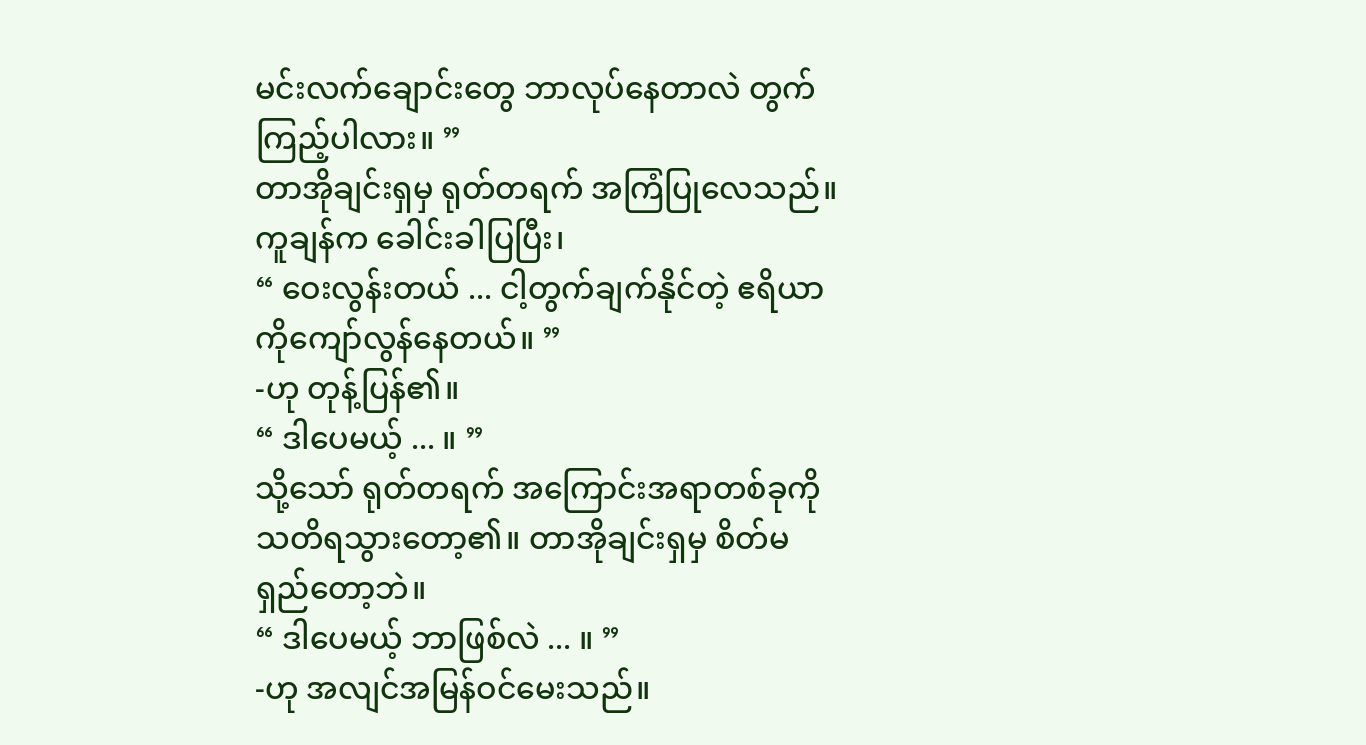မင်းလက်ချောင်းတွေ ဘာလုပ်နေတာလဲ တွက်ကြည့်ပါလား။ ”
တာအိုချင်းရှမှ ရုတ်တရက် အကြံပြုလေသည်။ ကူချန်က ခေါင်းခါပြပြီး၊
“ ဝေးလွန်းတယ် ... ငါ့တွက်ချက်နိုင်တဲ့ ဧရိယာကိုကျော်လွန်နေတယ်။ ”
-ဟု တုန့်ပြန်၏။
“ ဒါပေမယ့် ... ။ ”
သို့သော် ရုတ်တရက် အကြောင်းအရာတစ်ခုကို သတိရသွားတော့၏။ တာအိုချင်းရှမှ စိတ်မရှည်တော့ဘဲ။
“ ဒါပေမယ့် ဘာဖြစ်လဲ ... ။ ”
-ဟု အလျင်အမြန်ဝင်မေးသည်။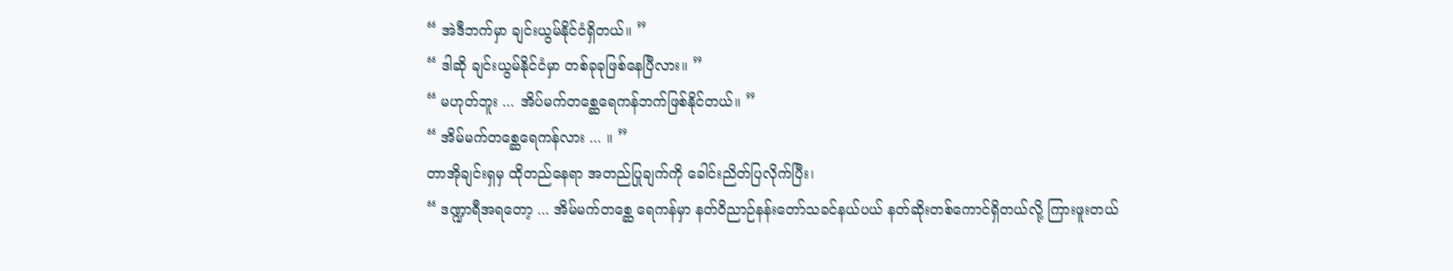“ အဲဒီဘက်မှာ ချင်းယွမ်နိုင်ငံရှိတယ်။ ”
“ ဒါဆို ချင်းယွမ်နိုင်ငံမှာ တစ်ခုခုဖြစ်နေပြီလား။ ”
“ မဟုတ်ဘူး ... အိပ်မက်တစ္ဆေရေကန်ဘက်ဖြစ်နိုင်တယ်။ ”
“ အိမ်မက်တစ္ဆေရေကန်လား ... ။ ”
တာအိုချင်းရှမှ ထိုတည်နေရာ အတည်ပြုချက်ကို ခေါင်းညိတ်ပြလိုက်ပြီး၊
“ ဒဏ္ဍာရီအရတော့ ... အိမ်မက်တစ္ဆေ ရေကန်မှာ နတ်ဝိညာဉ်နန်းတော်သခင်နယ်ပယ် နတ်ဆိုးတစ်ကောင်ရှိတယ်လို့ ကြားဖူးတယ်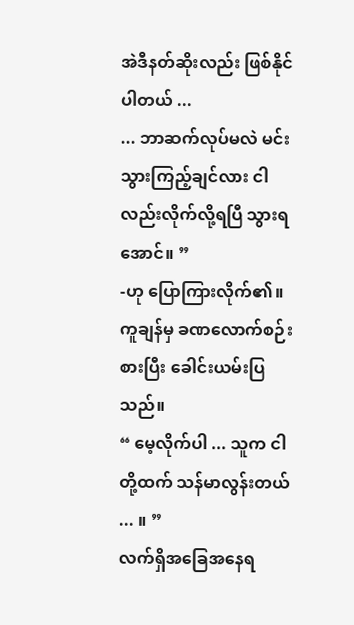အဲဒီနတ်ဆိုးလည်း ဖြစ်နိုင်ပါတယ် ...
... ဘာဆက်လုပ်မလဲ မင်းသွားကြည့်ချင်လား ငါလည်းလိုက်လို့ရပြီ သွားရအောင်။ ”
-ဟု ပြောကြားလိုက်၏။
ကူချန်မှ ခဏလောက်စဉ်းစားပြီး ခေါင်းယမ်းပြသည်။
“ မေ့လိုက်ပါ ... သူက ငါတို့ထက် သန်မာလွန်းတယ် ... ။ ”
လက်ရှိအခြေအနေရ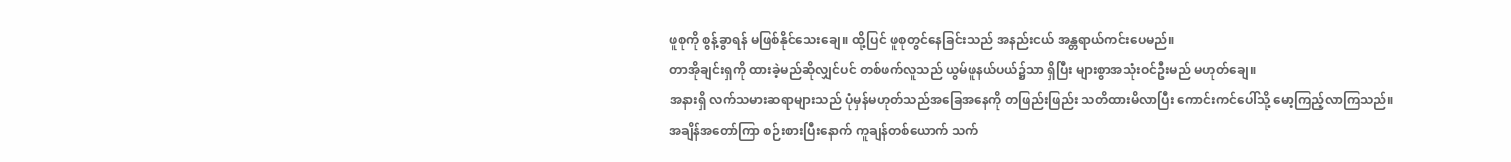ဖူစုကို စွန့်ခွာရန် မဖြစ်နိုင်သေးချေ။ ထို့ပြင် ဖူစုတွင်နေခြင်းသည် အနည်းငယ် အန္တရာယ်ကင်းပေမည်။
တာအိုချင်းရှကို ထားခဲ့မည်ဆိုလျှင်ပင် တစ်ဖက်လူသည် ယွမ်ဖူနယ်ပယ်၌သာ ရှိပြီး များစွာအသုံးဝင်ဦးမည် မဟုတ်ချေ။
အနားရှိ လက်သမားဆရာများသည် ပုံမှန်မဟုတ်သည်အခြေအနေကို တဖြည်းဖြည်း သတိထားမိလာပြီး ကောင်းကင်ပေါ်သို့ မော့ကြည့်လာကြသည်။
အချိန်အတော်ကြာ စဉ်းစားပြီးနောက် ကူချန်တစ်ယောက် သက်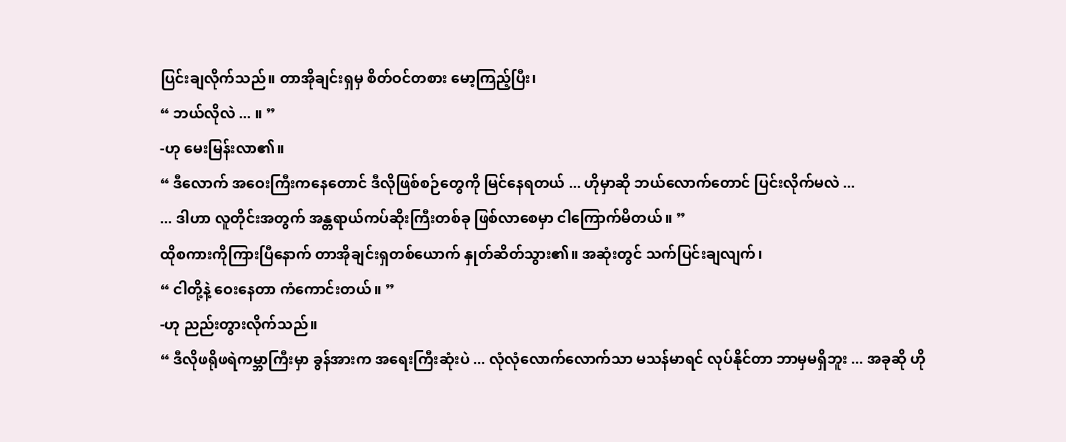ပြင်းချလိုက်သည်။ တာအိုချင်းရှမှ စိတ်ဝင်တစား မော့ကြည့်ပြီး၊
“ ဘယ်လိုလဲ ... ။ ”
-ဟု မေးမြန်းလာ၏။
“ ဒီလောက် အဝေးကြီးကနေတောင် ဒီလိုဖြစ်စဉ်တွေကို မြင်နေရတယ် ... ဟိုမှာဆို ဘယ်လောက်တောင် ပြင်းလိုက်မလဲ ...
... ဒါဟာ လူတိုင်းအတွက် အန္တရာယ်ကပ်ဆိုးကြီးတစ်ခု ဖြစ်လာစေမှာ ငါကြောက်မိတယ်။ ”
ထိုစကားကိုကြားပြီနောက် တာအိုချင်းရှတစ်ယောက် နှုတ်ဆိတ်သွား၏။ အဆုံးတွင် သက်ပြင်းချလျက်၊
“ ငါတို့နဲ့ ဝေးနေတာ ကံကောင်းတယ်။ ”
-ဟု ညည်းတွားလိုက်သည်။
“ ဒီလိုဖရိုဖရဲကမ္ဘာကြီးမှာ ခွန်အားက အရေးကြီးဆုံးပဲ ... လုံလုံလောက်လောက်သာ မသန်မာရင် လုပ်နိုင်တာ ဘာမှမရှိဘူး ... အခုဆို ဟို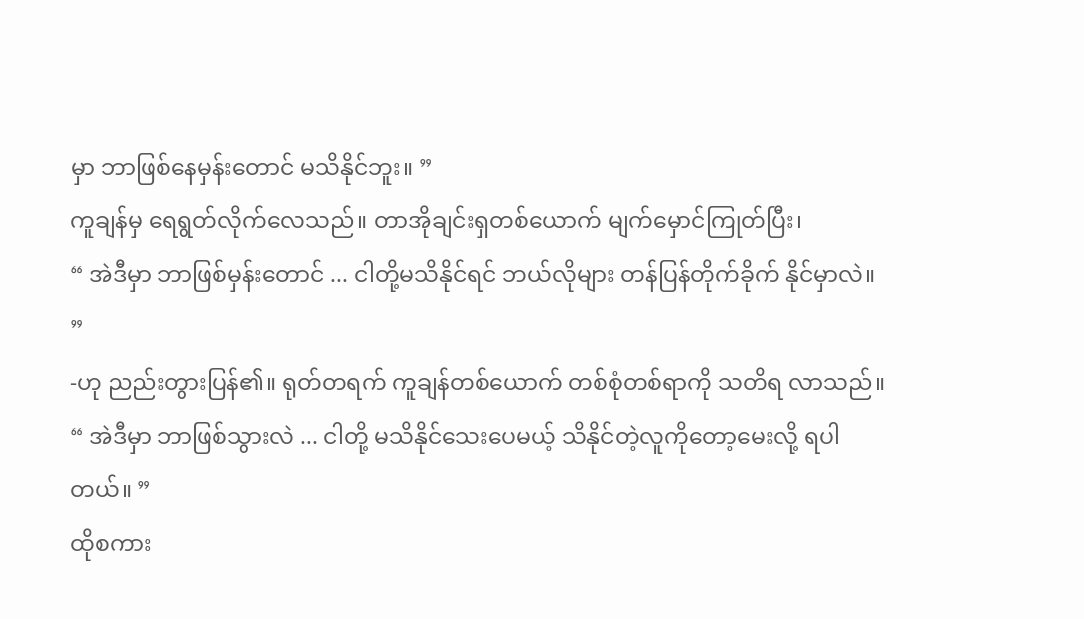မှာ ဘာဖြစ်နေမှန်းတောင် မသိနိုင်ဘူး။ ”
ကူချန်မှ ရေရွတ်လိုက်လေသည်။ တာအိုချင်းရှတစ်ယောက် မျက်မှောင်ကြုတ်ပြီး၊
“ အဲဒီမှာ ဘာဖြစ်မှန်းတောင် ... ငါတို့မသိနိုင်ရင် ဘယ်လိုများ တန်ပြန်တိုက်ခိုက် နိုင်မှာလဲ။ ”
-ဟု ညည်းတွားပြန်၏။ ရုတ်တရက် ကူချန်တစ်ယောက် တစ်စုံတစ်ရာကို သတိရ လာသည်။
“ အဲဒီမှာ ဘာဖြစ်သွားလဲ ... ငါတို့ မသိနိုင်သေးပေမယ့် သိနိုင်တဲ့လူကိုတော့မေးလို့ ရပါတယ်။ ”
ထိုစကား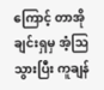ကြောင့် တာအိုချင်းရှမှ အံ့သြသွားပြီး ကူချန်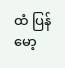ထံ ပြန်မော့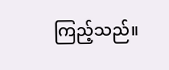ကြည့်သည်။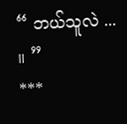“ ဘယ်သူလဲ ... ။ ”
***